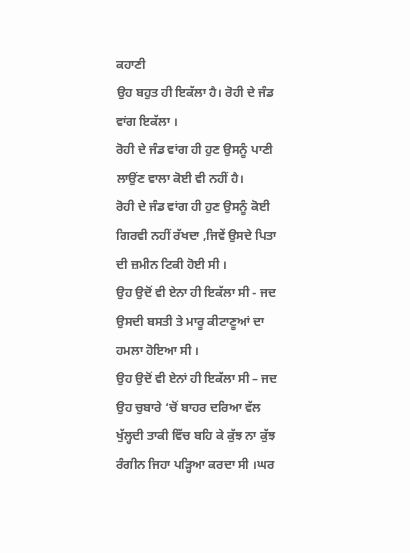ਕਹਾਣੀ
ਉਹ ਬਹੁਤ ਹੀ ਇਕੱਲਾ ਹੈ। ਰੋਹੀ ਦੇ ਜੰਡ ਵਾਂਗ ਇਕੱਲਾ ।
ਰੋਹੀ ਦੇ ਜੰਡ ਵਾਂਗ ਹੀ ਹੁਣ ਉਸਨੂੰ ਪਾਣੀ ਲਾਉਂਣ ਵਾਲਾ ਕੋਈ ਵੀ ਨਹੀਂ ਹੈ।
ਰੋਹੀ ਦੇ ਜੰਡ ਵਾਂਗ ਹੀ ਹੁਣ ਉਸਨੂੰ ਕੋਈ ਗਿਰਵੀ ਨਹੀਂ ਰੱਖਦਾ ,ਜਿਵੇਂ ਉਸਦੇ ਪਿਤਾ ਦੀ ਜ਼ਮੀਨ ਟਿਕੀ ਹੋਈ ਸੀ ।
ਉਹ ਉਦੋਂ ਵੀ ਏਨਾ ਹੀ ਇਕੱਲਾ ਸੀ - ਜਦ ਉਸਦੀ ਬਸਤੀ ਤੇ ਮਾਰੂ ਕੀਟਾਣੂਆਂ ਦਾ ਹਮਲਾ ਹੋਇਆ ਸੀ ।
ਉਹ ਉਦੋਂ ਵੀ ਏਨਾਂ ਹੀ ਇਕੱਲਾ ਸੀ – ਜਦ ਉਹ ਚੁਬਾਰੇ ‘ਚੋਂ ਬਾਹਰ ਦਰਿਆ ਵੱਲ ਖੁੱਲ੍ਹਦੀ ਤਾਕੀ ਵਿੱਚ ਬਹਿ ਕੇ ਕੁੱਝ ਨਾ ਕੁੱਝ ਰੰਗੀਨ ਜਿਹਾ ਪੜ੍ਹਿਆ ਕਰਦਾ ਸੀ ।ਘਰ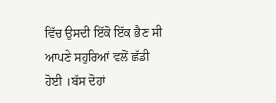ਵਿੱਚ ਉਸਦੀ ਇੱਕੋ ਇੱਕ ਭੈਣ ਸੀ ਆਪਣੇ ਸਹੁਰਿਆਂ ਵਲੋਂ ਛੱਡੀ ਹੋਈ ।ਬੱਸ ਦੋਹਾਂ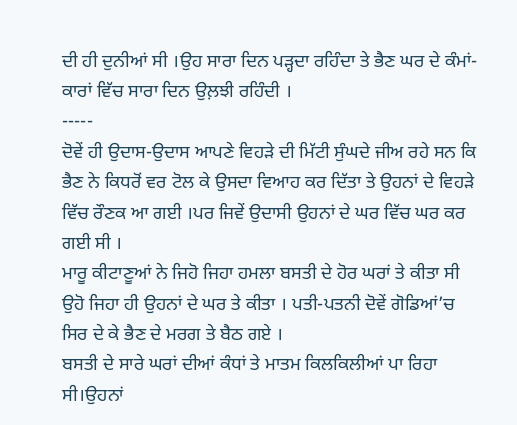ਦੀ ਹੀ ਦੁਨੀਆਂ ਸੀ ।ਉਹ ਸਾਰਾ ਦਿਨ ਪੜ੍ਹਦਾ ਰਹਿੰਦਾ ਤੇ ਭੈਣ ਘਰ ਦੇ ਕੰਮਾਂ-ਕਾਰਾਂ ਵਿੱਚ ਸਾਰਾ ਦਿਨ ਉਲ਼ਝੀ ਰਹਿੰਦੀ ।
-----
ਦੋਵੇਂ ਹੀ ਉਦਾਸ-ਉਦਾਸ ਆਪਣੇ ਵਿਹੜੇ ਦੀ ਮਿੱਟੀ ਸੁੰਘਦੇ ਜੀਅ ਰਹੇ ਸਨ ਕਿ ਭੈਣ ਨੇ ਕਿਧਰੋਂ ਵਰ ਟੋਲ ਕੇ ਉਸਦਾ ਵਿਆਹ ਕਰ ਦਿੱਤਾ ਤੇ ਉਹਨਾਂ ਦੇ ਵਿਹੜੇ ਵਿੱਚ ਰੌਣਕ ਆ ਗਈ ।ਪਰ ਜਿਵੇਂ ਉਦਾਸੀ ਉਹਨਾਂ ਦੇ ਘਰ ਵਿੱਚ ਘਰ ਕਰ ਗਈ ਸੀ ।
ਮਾਰੂ ਕੀਟਾਣੂਆਂ ਨੇ ਜਿਹੋ ਜਿਹਾ ਹਮਲਾ ਬਸਤੀ ਦੇ ਹੋਰ ਘਰਾਂ ਤੇ ਕੀਤਾ ਸੀ ਉਹੋ ਜਿਹਾ ਹੀ ਉਹਨਾਂ ਦੇ ਘਰ ਤੇ ਕੀਤਾ । ਪਤੀ-ਪਤਨੀ ਦੋਵੇਂ ਗੋਡਿਆਂ’ਚ ਸਿਰ ਦੇ ਕੇ ਭੈਣ ਦੇ ਮਰਗ ਤੇ ਬੈਠ ਗਏ ।
ਬਸਤੀ ਦੇ ਸਾਰੇ ਘਰਾਂ ਦੀਆਂ ਕੰਧਾਂ ਤੇ ਮਾਤਮ ਕਿਲਕਿਲੀਆਂ ਪਾ ਰਿਹਾ ਸੀ।ਉਹਨਾਂ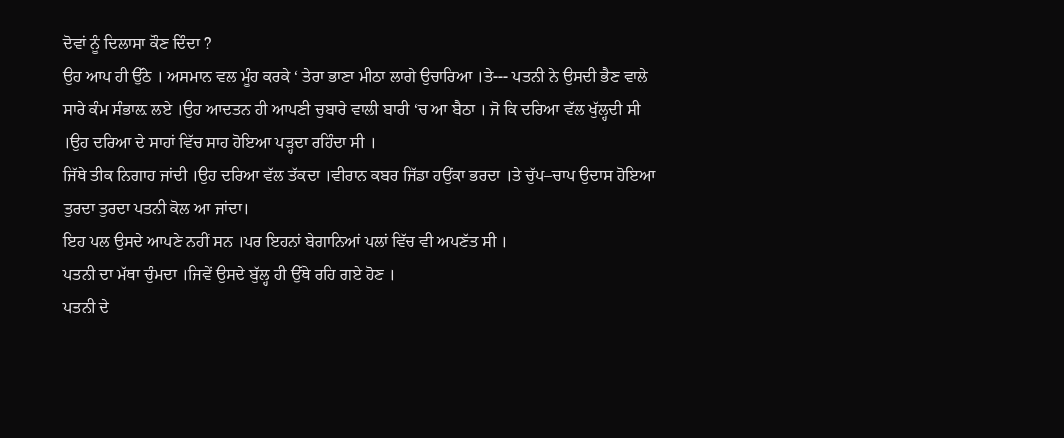ਦੋਵਾਂ ਨੂੰ ਦਿਲਾਸਾ ਕੌਣ ਦਿੰਦਾ ?
ਉਹ ਆਪ ਹੀ ਉੱਠੇ । ਅਸਮਾਨ ਵਲ ਮੂੰਹ ਕਰਕੇ ‘ ਤੇਰਾ ਭਾਣਾ ਮੀਠਾ ਲਾਗੇ ਉਚਾਰਿਆ ।ਤੇ--- ਪਤਨੀ ਨੇ ਉਸਦੀ ਭੈਣ ਵਾਲੇ ਸਾਰੇ ਕੰਮ ਸੰਭਾਲ਼ ਲਏ ।ਉਹ ਆਦਤਨ ਹੀ ਆਪਣੀ ਚੁਬਾਰੇ ਵਾਲੀ ਬਾਰੀ ‘ਚ ਆ ਬੈਠਾ । ਜੋ ਕਿ ਦਰਿਆ ਵੱਲ ਖੁੱਲ੍ਹਦੀ ਸੀ ।ਉਹ ਦਰਿਆ ਦੇ ਸਾਹਾਂ ਵਿੱਚ ਸਾਹ ਹੋਇਆ ਪੜ੍ਹਦਾ ਰਹਿੰਦਾ ਸੀ ।
ਜਿੱਥੇ ਤੀਕ ਨਿਗਾਹ ਜਾਂਦੀ ।ਉਹ ਦਰਿਆ ਵੱਲ ਤੱਕਦਾ ।ਵੀਰਾਨ ਕਬਰ ਜਿੱਡਾ ਹਉਂਕਾ ਭਰਦਾ ।ਤੇ ਚੁੱਪ–ਚਾਪ ਉਦਾਸ ਹੋਇਆ ਤੁਰਦਾ ਤੁਰਦਾ ਪਤਨੀ ਕੋਲ ਆ ਜਾਂਦਾ।
ਇਹ ਪਲ ਉਸਦੇ ਆਪਣੇ ਨਹੀਂ ਸਨ ।ਪਰ ਇਹਨਾਂ ਬੇਗਾਨਿਆਂ ਪਲਾਂ ਵਿੱਚ ਵੀ ਅਪਣੱਤ ਸੀ ।
ਪਤਨੀ ਦਾ ਮੱਥਾ ਚੁੰਮਦਾ ।ਜਿਵੇਂ ਉਸਦੇ ਬੁੱਲ੍ਹ ਹੀ ਉੱਥੇ ਰਹਿ ਗਏ ਹੋਣ ।
ਪਤਨੀ ਦੇ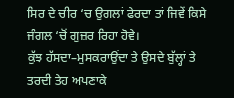ਸਿਰ ਦੇ ਚੀਰ ‘ਚ ਉਗਲਾਂ ਫੇਰਦਾ ਤਾਂ ਜਿਵੇਂ ਕਿਸੇ ਜੰਗਲ ‘ਚੋਂ ਗੁਜ਼ਰ ਰਿਹਾ ਹੋਵੇ।
ਕੁੱਝ ਹੱਸਦਾ–ਮੁਸਕਰਾਉਂਦਾ ਤੇ ਉਸਦੇ ਬੁੱਲ੍ਹਾਂ ਤੇ ਤਰਦੀ ਤੇਹ ਅਪਣਾਕੇ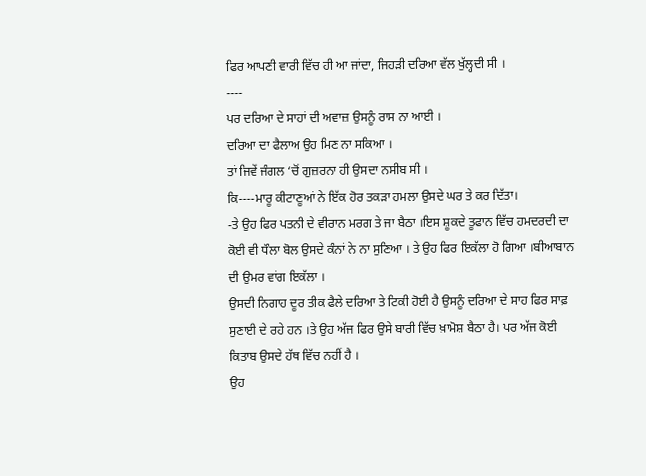ਫਿਰ ਆਪਣੀ ਵਾਰੀ ਵਿੱਚ ਹੀ ਆ ਜਾਂਦਾ, ਜਿਹੜੀ ਦਰਿਆ ਵੱਲ ਖੁੱਲ੍ਹਦੀ ਸੀ ।
----
ਪਰ ਦਰਿਆ ਦੇ ਸਾਹਾਂ ਦੀ ਅਵਾਜ਼ ਉਸਨੂੰ ਰਾਸ ਨਾ ਆਈ ।
ਦਰਿਆ ਦਾ ਫੈਲਾਅ ਉਹ ਮਿਣ ਨਾ ਸਕਿਆ ।
ਤਾਂ ਜਿਵੇਂ ਜੰਗਲ ‘ਚੋਂ ਗੁਜ਼ਰਨਾ ਹੀ ਉਸਦਾ ਨਸੀਬ ਸੀ ।
ਕਿ----ਮਾਰੂ ਕੀਟਾਣੂਆਂ ਨੇ ਇੱਕ ਹੋਰ ਤਕੜਾ ਹਮਲਾ ਉਸਦੇ ਘਰ ਤੇ ਕਰ ਦਿੱਤਾ।
-ਤੇ ਉਹ ਫਿਰ ਪਤਨੀ ਦੇ ਵੀਰਾਨ ਮਰਗ ਤੇ ਜਾ ਬੈਠਾ ।ਇਸ ਸ਼ੂਕਦੇ ਤੂਫਾਨ ਵਿੱਚ ਹਮਦਰਦੀ ਦਾ ਕੋਈ ਵੀ ਧੌਲਾ ਬੋਲ ਉਸਦੇ ਕੰਨਾਂ ਨੇ ਨਾ ਸੁਣਿਆ । ਤੇ ਉਹ ਫਿਰ ਇਕੱਲਾ ਹੋ ਗਿਆ ।ਬੀਆਬਾਨ ਦੀ ਉਮਰ ਵਾਂਗ ਇਕੱਲਾ ।
ਉਸਦੀ ਨਿਗਾਹ ਦੂਰ ਤੀਕ ਫੈਲੇ ਦਰਿਆ ਤੇ ਟਿਕੀ ਹੋਈ ਹੈ ਉਸਨੂੰ ਦਰਿਆ ਦੇ ਸਾਹ ਫਿਰ ਸਾਫ਼ ਸੁਣਾਈ ਦੇ ਰਹੇ ਹਨ ।ਤੇ ਉਹ ਅੱਜ ਫਿਰ ਉਸੇ ਬਾਰੀ ਵਿੱਚ ਖ਼ਾਮੋਸ਼ ਬੈਠਾ ਹੈ। ਪਰ ਅੱਜ ਕੋਈ ਕਿਤਾਬ ਉਸਦੇ ਹੱਥ ਵਿੱਚ ਨਹੀਂ ਹੈ ।
ਉਹ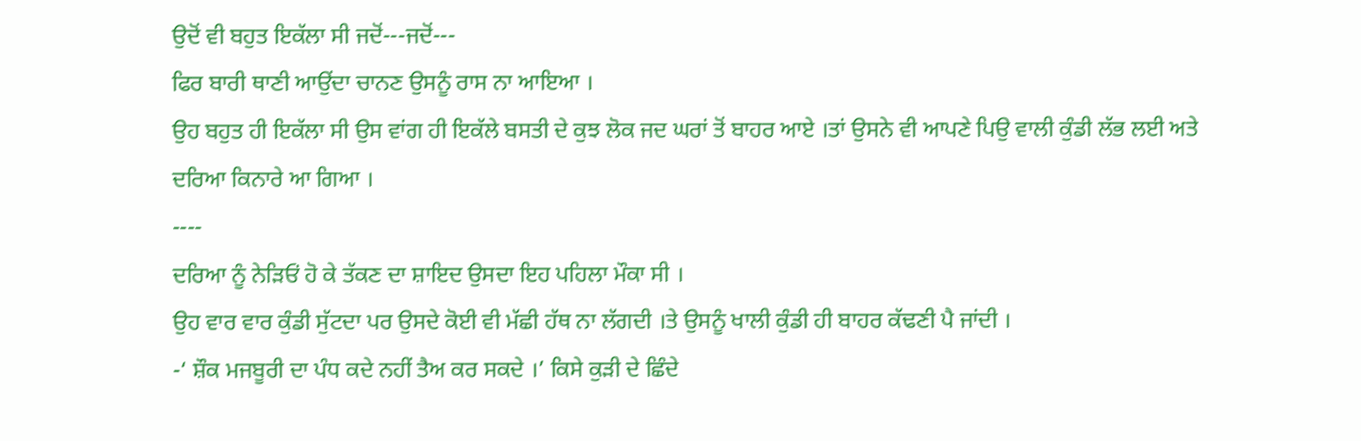ਉਦੋਂ ਵੀ ਬਹੁਤ ਇਕੱਲਾ ਸੀ ਜਦੋਂ---ਜਦੋਂ---
ਫਿਰ ਬਾਰੀ ਥਾਣੀ ਆਉਂਦਾ ਚਾਨਣ ਉਸਨੂੰ ਰਾਸ ਨਾ ਆਇਆ ।
ਉਹ ਬਹੁਤ ਹੀ ਇਕੱਲਾ ਸੀ ਉਸ ਵਾਂਗ ਹੀ ਇਕੱਲੇ ਬਸਤੀ ਦੇ ਕੁਝ ਲੋਕ ਜਦ ਘਰਾਂ ਤੋਂ ਬਾਹਰ ਆਏ ।ਤਾਂ ਉਸਨੇ ਵੀ ਆਪਣੇ ਪਿਉ ਵਾਲੀ ਕੁੰਡੀ ਲੱਭ ਲਈ ਅਤੇ ਦਰਿਆ ਕਿਨਾਰੇ ਆ ਗਿਆ ।
----
ਦਰਿਆ ਨੂੰ ਨੇੜਿਓਂ ਹੋ ਕੇ ਤੱਕਣ ਦਾ ਸ਼ਾਇਦ ਉਸਦਾ ਇਹ ਪਹਿਲਾ ਮੌਕਾ ਸੀ ।
ਉਹ ਵਾਰ ਵਾਰ ਕੁੰਡੀ ਸੁੱਟਦਾ ਪਰ ਉਸਦੇ ਕੋਈ ਵੀ ਮੱਛੀ ਹੱਥ ਨਾ ਲੱਗਦੀ ।ਤੇ ਉਸਨੂੰ ਖਾਲੀ ਕੁੰਡੀ ਹੀ ਬਾਹਰ ਕੱਢਣੀ ਪੈ ਜਾਂਦੀ ।
-‘ ਸ਼ੌਕ ਮਜਬੂਰੀ ਦਾ ਪੰਧ ਕਦੇ ਨਹੀਂ ਤੈਅ ਕਰ ਸਕਦੇ ।’ ਕਿਸੇ ਕੁੜੀ ਦੇ ਛਿੰਦੇ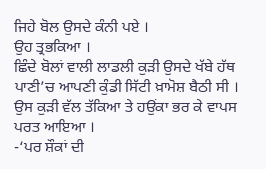ਜਿਹੇ ਬੋਲ ਉਸਦੇ ਕੰਨੀ ਪਏ ।
ਉਹ ਤ੍ਰਭਕਿਆ ।
ਛਿੰਦੇ ਬੋਲਾਂ ਵਾਲੀ ਲਾਡਲੀ ਕੁੜੀ ਉਸਦੇ ਖੱਬੇ ਹੱਥ ਪਾਣੀ’ਚ ਆਪਣੀ ਕੁੰਡੀ ਸਿੱਟੀ ਖ਼ਾਮੋਸ਼ ਬੈਠੀ ਸੀ ।
ਉਸ ਕੁੜੀ ਵੱਲ ਤੱਕਿਆ ਤੇ ਹਉਂਕਾ ਭਰ ਕੇ ਵਾਪਸ ਪਰਤ ਆਇਆ ।
-‘ਪਰ ਸ਼ੌਕਾਂ ਦੀ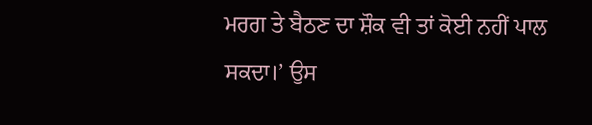ਮਰਗ ਤੇ ਬੈਠਣ ਦਾ ਸ਼ੌਕ ਵੀ ਤਾਂ ਕੋਈ ਨਹੀਂ ਪਾਲ ਸਕਦਾ।’ ਉਸ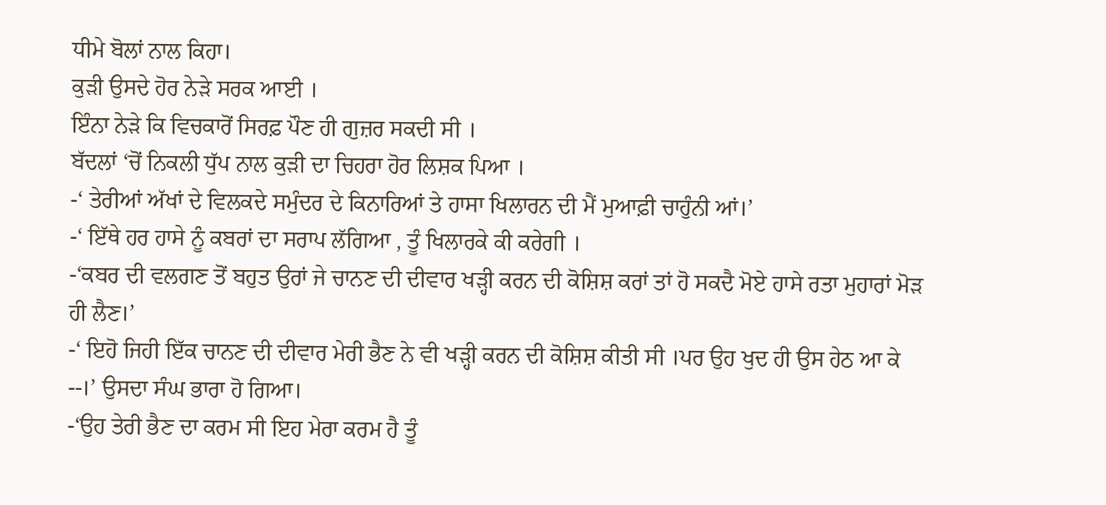ਧੀਮੇ ਬੋਲਾਂ ਨਾਲ ਕਿਹਾ।
ਕੁੜੀ ਉਸਦੇ ਹੋਰ ਨੇੜੇ ਸਰਕ ਆਈ ।
ਇੰਨਾ ਨੇੜੇ ਕਿ ਵਿਚਕਾਰੋਂ ਸਿਰਫ਼ ਪੌਣ ਹੀ ਗੁਜ਼ਰ ਸਕਦੀ ਸੀ ।
ਬੱਦਲਾਂ ‘ਚੋਂ ਨਿਕਲੀ ਧੁੱਪ ਨਾਲ ਕੁੜੀ ਦਾ ਚਿਹਰਾ ਹੋਰ ਲਿਸ਼ਕ ਪਿਆ ।
-‘ ਤੇਰੀਆਂ ਅੱਖਾਂ ਦੇ ਵਿਲਕਦੇ ਸਮੁੰਦਰ ਦੇ ਕਿਨਾਰਿਆਂ ਤੇ ਹਾਸਾ ਖਿਲਾਰਨ ਦੀ ਮੈਂ ਮੁਆਫ਼ੀ ਚਾਹੁੰਨੀ ਆਂ।’
-‘ ਇੱਥੇ ਹਰ ਹਾਸੇ ਨੂੰ ਕਬਰਾਂ ਦਾ ਸਰਾਪ ਲੱਗਿਆ , ਤੂੰ ਖਿਲਾਰਕੇ ਕੀ ਕਰੇਗੀ ।
-‘ਕਬਰ ਦੀ ਵਲਗਣ ਤੋਂ ਬਹੁਤ ਉਰਾਂ ਜੇ ਚਾਨਣ ਦੀ ਦੀਵਾਰ ਖੜ੍ਹੀ ਕਰਨ ਦੀ ਕੋਸ਼ਿਸ਼ ਕਰਾਂ ਤਾਂ ਹੋ ਸਕਦੈ ਮੋਏ ਹਾਸੇ ਰਤਾ ਮੁਹਾਰਾਂ ਮੋੜ ਹੀ ਲੈਣ।’
-‘ ਇਹੋ ਜਿਹੀ ਇੱਕ ਚਾਨਣ ਦੀ ਦੀਵਾਰ ਮੇਰੀ ਭੈਣ ਨੇ ਵੀ ਖੜ੍ਹੀ ਕਰਨ ਦੀ ਕੋਸ਼ਿਸ਼ ਕੀਤੀ ਸੀ ।ਪਰ ਉਹ ਖੁਦ ਹੀ ਉਸ ਹੇਠ ਆ ਕੇ --।’ ਉਸਦਾ ਸੰਘ ਭਾਰਾ ਹੋ ਗਿਆ।
-‘ਉਹ ਤੇਰੀ ਭੈਣ ਦਾ ਕਰਮ ਸੀ ਇਹ ਮੇਰਾ ਕਰਮ ਹੈ ਤੂੰ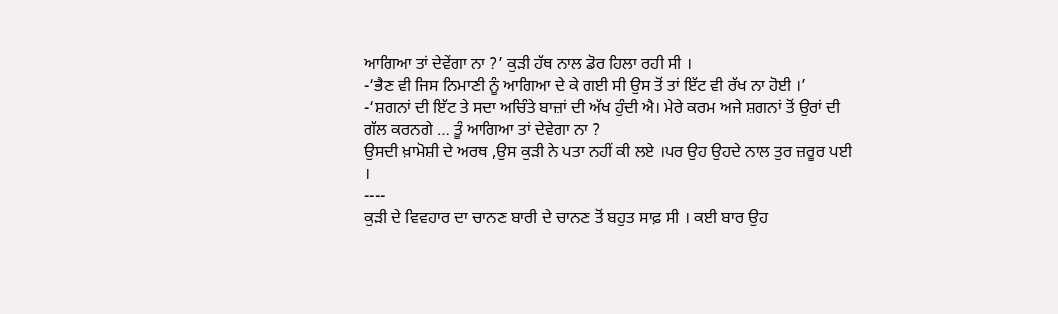ਆਗਿਆ ਤਾਂ ਦੇਵੇਂਗਾ ਨਾ ?’ ਕੁੜੀ ਹੱਥ ਨਾਲ ਡੋਰ ਹਿਲਾ ਰਹੀ ਸੀ ।
-‘ਭੈਣ ਵੀ ਜਿਸ ਨਿਮਾਣੀ ਨੂੰ ਆਗਿਆ ਦੇ ਕੇ ਗਈ ਸੀ ਉਸ ਤੋਂ ਤਾਂ ਇੱਟ ਵੀ ਰੱਖ ਨਾ ਹੋਈ ।’
-‘ਸ਼ਗਨਾਂ ਦੀ ਇੱਟ ਤੇ ਸਦਾ ਅਚਿੰਤੇ ਬਾਜ਼ਾਂ ਦੀ ਅੱਖ ਹੁੰਦੀ ਐ। ਮੇਰੇ ਕਰਮ ਅਜੇ ਸ਼ਗਨਾਂ ਤੋਂ ਉਰਾਂ ਦੀ ਗੱਲ ਕਰਨਗੇ … ਤੂੰ ਆਗਿਆ ਤਾਂ ਦੇਵੇਗਾ ਨਾ ?
ਉਸਦੀ ਖ਼ਾਮੋਸ਼ੀ ਦੇ ਅਰਥ ,ਉਸ ਕੁੜੀ ਨੇ ਪਤਾ ਨਹੀਂ ਕੀ ਲਏ ।ਪਰ ਉਹ ਉਹਦੇ ਨਾਲ ਤੁਰ ਜ਼ਰੂਰ ਪਈ ।
----
ਕੁੜੀ ਦੇ ਵਿਵਹਾਰ ਦਾ ਚਾਨਣ ਬਾਰੀ ਦੇ ਚਾਨਣ ਤੋਂ ਬਹੁਤ ਸਾਫ਼ ਸੀ । ਕਈ ਬਾਰ ਉਹ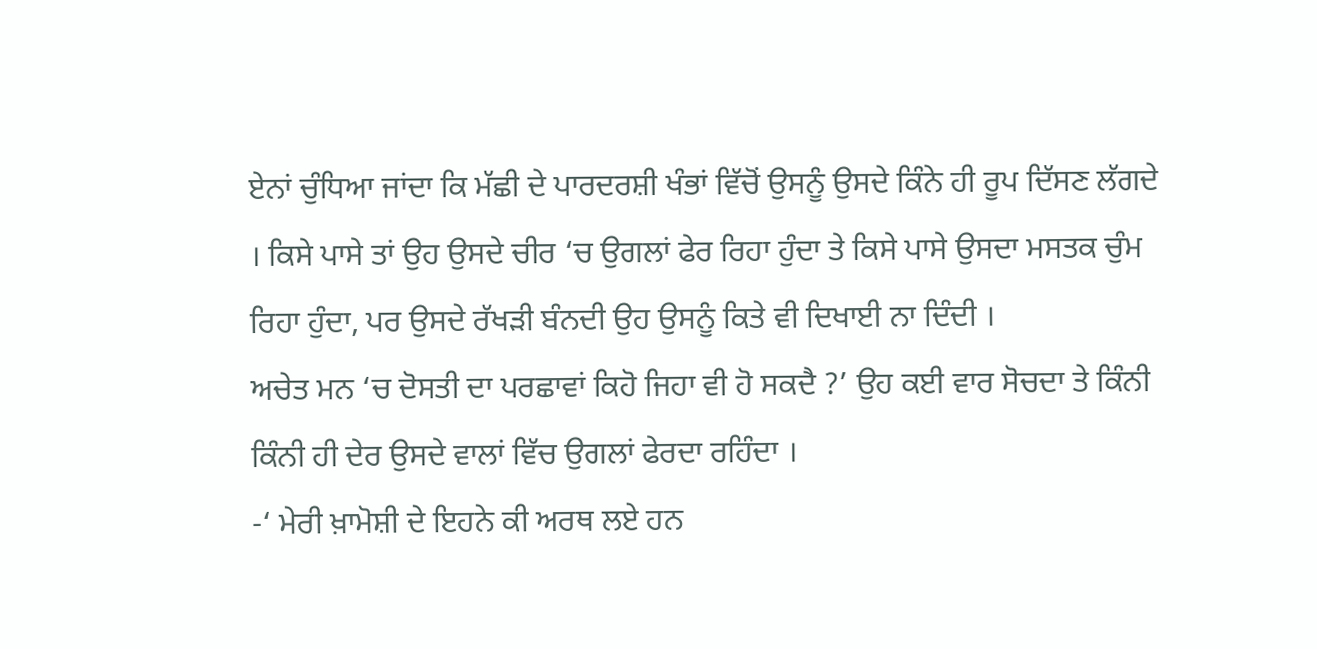ਏਨਾਂ ਚੁੰਧਿਆ ਜਾਂਦਾ ਕਿ ਮੱਛੀ ਦੇ ਪਾਰਦਰਸ਼ੀ ਖੰਭਾਂ ਵਿੱਚੋਂ ਉਸਨੂੰ ਉਸਦੇ ਕਿੰਨੇ ਹੀ ਰੂਪ ਦਿੱਸਣ ਲੱਗਦੇ । ਕਿਸੇ ਪਾਸੇ ਤਾਂ ਉਹ ਉਸਦੇ ਚੀਰ ‘ਚ ਉਗਲਾਂ ਫੇਰ ਰਿਹਾ ਹੁੰਦਾ ਤੇ ਕਿਸੇ ਪਾਸੇ ਉਸਦਾ ਮਸਤਕ ਚੁੰਮ ਰਿਹਾ ਹੁੰਦਾ, ਪਰ ਉਸਦੇ ਰੱਖੜੀ ਬੰਨਦੀ ਉਹ ਉਸਨੂੰ ਕਿਤੇ ਵੀ ਦਿਖਾਈ ਨਾ ਦਿੰਦੀ ।
ਅਚੇਤ ਮਨ ‘ਚ ਦੋਸਤੀ ਦਾ ਪਰਛਾਵਾਂ ਕਿਹੋ ਜਿਹਾ ਵੀ ਹੋ ਸਕਦੈ ?’ ਉਹ ਕਈ ਵਾਰ ਸੋਚਦਾ ਤੇ ਕਿੰਨੀ ਕਿੰਨੀ ਹੀ ਦੇਰ ਉਸਦੇ ਵਾਲਾਂ ਵਿੱਚ ਉਗਲਾਂ ਫੇਰਦਾ ਰਹਿੰਦਾ ।
-‘ ਮੇਰੀ ਖ਼ਾਮੋਸ਼ੀ ਦੇ ਇਹਨੇ ਕੀ ਅਰਥ ਲਏ ਹਨ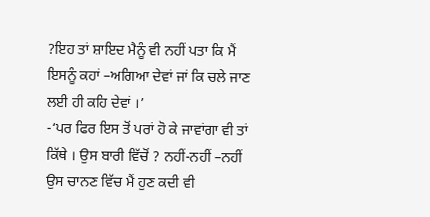?ਇਹ ਤਾਂ ਸ਼ਾਇਦ ਮੈਨੂੰ ਵੀ ਨਹੀਂ ਪਤਾ ਕਿ ਮੈਂ ਇਸਨੂੰ ਕਹਾਂ –ਅਗਿਆ ਦੇਵਾਂ ਜਾਂ ਕਿ ਚਲੇ ਜਾਣ ਲਈ ਹੀ ਕਹਿ ਦੇਵਾਂ ।’
-‘ਪਰ ਫਿਰ ਇਸ ਤੋਂ ਪਰਾਂ ਹੋ ਕੇ ਜਾਵਾਂਗਾ ਵੀ ਤਾਂ ਕਿੱਥੇ । ਉਸ ਬਾਰੀ ਵਿੱਚੋਂ ? ਨਹੀਂ-ਨਹੀਂ –ਨਹੀਂ ਉਸ ਚਾਨਣ ਵਿੱਚ ਮੈਂ ਹੁਣ ਕਦੀ ਵੀ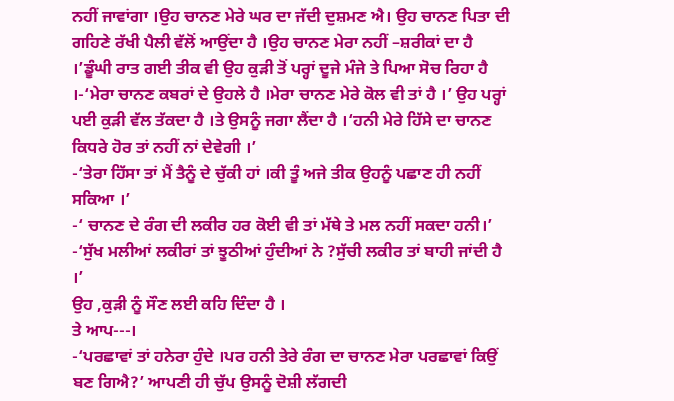ਨਹੀਂ ਜਾਵਾਂਗਾ ।ਉਹ ਚਾਨਣ ਮੇਰੇ ਘਰ ਦਾ ਜੱਦੀ ਦੁਸ਼ਮਣ ਐ। ਉਹ ਚਾਨਣ ਪਿਤਾ ਦੀ ਗਹਿਣੇ ਰੱਖੀ ਪੈਲੀ ਵੱਲੋਂ ਆਉਂਦਾ ਹੈ ।ਉਹ ਚਾਨਣ ਮੇਰਾ ਨਹੀਂ –ਸ਼ਰੀਕਾਂ ਦਾ ਹੈ ।’ਡੂੰਘੀ ਰਾਤ ਗਈ ਤੀਕ ਵੀ ਉਹ ਕੁੜੀ ਤੋਂ ਪਰ੍ਹਾਂ ਦੂਜੇ ਮੰਜੇ ਤੇ ਪਿਆ ਸੋਚ ਰਿਹਾ ਹੈ ।-‘ਮੇਰਾ ਚਾਨਣ ਕਬਰਾਂ ਦੇ ਉਹਲੇ ਹੈ ।ਮੇਰਾ ਚਾਨਣ ਮੇਰੇ ਕੋਲ ਵੀ ਤਾਂ ਹੈ ।’ ਉਹ ਪਰ੍ਹਾਂ ਪਈ ਕੁੜੀ ਵੱਲ ਤੱਕਦਾ ਹੈ ।ਤੇ ਉਸਨੂੰ ਜਗਾ ਲੈਂਦਾ ਹੈ ।‘ਹਨੀ ਮੇਰੇ ਹਿੱਸੇ ਦਾ ਚਾਨਣ ਕਿਧਰੇ ਹੋਰ ਤਾਂ ਨਹੀਂ ਨਾਂ ਦੇਵੇਗੀ ।’
-‘ਤੇਰਾ ਹਿੱਸਾ ਤਾਂ ਮੈਂ ਤੈਨੂੰ ਦੇ ਚੁੱਕੀ ਹਾਂ ।ਕੀ ਤੂੰ ਅਜੇ ਤੀਕ ਉਹਨੂੰ ਪਛਾਣ ਹੀ ਨਹੀਂ ਸਕਿਆ ।’
-‘ ਚਾਨਣ ਦੇ ਰੰਗ ਦੀ ਲਕੀਰ ਹਰ ਕੋਈ ਵੀ ਤਾਂ ਮੱਥੇ ਤੇ ਮਲ ਨਹੀਂ ਸਕਦਾ ਹਨੀ।’
-‘ਸੁੱਖ ਮਲੀਆਂ ਲਕੀਰਾਂ ਤਾਂ ਝੂਠੀਆਂ ਹੁੰਦੀਆਂ ਨੇ ?ਸੁੱਚੀ ਲਕੀਰ ਤਾਂ ਬਾਹੀ ਜਾਂਦੀ ਹੈ ।’
ਉਹ ,ਕੁੜੀ ਨੂੰ ਸੌਣ ਲਈ ਕਹਿ ਦਿੰਦਾ ਹੈ ।
ਤੇ ਆਪ---।
-‘ਪਰਛਾਵਾਂ ਤਾਂ ਹਨੇਰਾ ਹੁੰਦੇ ।ਪਰ ਹਨੀ ਤੇਰੇ ਰੰਗ ਦਾ ਚਾਨਣ ਮੇਰਾ ਪਰਛਾਵਾਂ ਕਿਉਂ ਬਣ ਗਿਐ?’ ਆਪਣੀ ਹੀ ਚੁੱਪ ਉਸਨੂੰ ਦੋਸ਼ੀ ਲੱਗਦੀ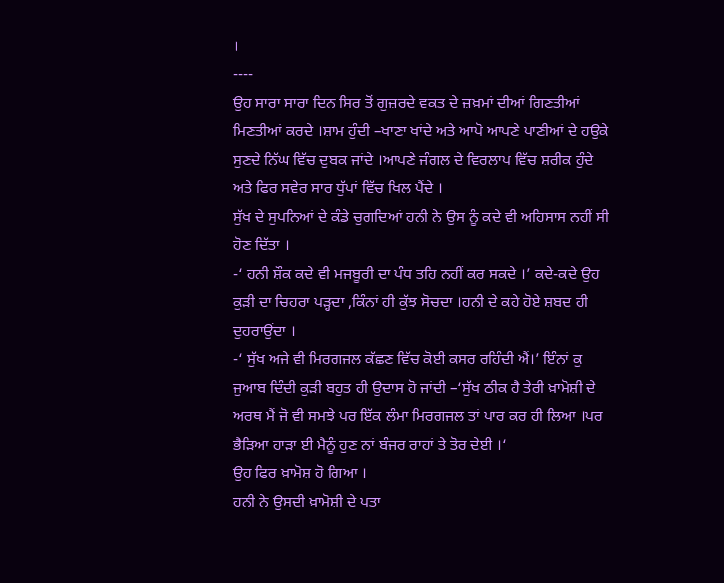।
----
ਉਹ ਸਾਰਾ ਸਾਰਾ ਦਿਨ ਸਿਰ ਤੋਂ ਗੁਜ਼ਰਦੇ ਵਕਤ ਦੇ ਜ਼ਖ਼ਮਾਂ ਦੀਆਂ ਗਿਣਤੀਆਂ ਮਿਣਤੀਆਂ ਕਰਦੇ ।ਸ਼ਾਮ ਹੁੰਦੀ –ਖਾਣਾ ਖਾਂਦੇ ਅਤੇ ਆਪੋ ਆਪਣੇ ਪਾਣੀਆਂ ਦੇ ਹਉਕੇ ਸੁਣਦੇ ਨਿੱਘ ਵਿੱਚ ਦੁਬਕ ਜਾਂਦੇ ।ਆਪਣੇ ਜੰਗਲ ਦੇ ਵਿਰਲਾਪ ਵਿੱਚ ਸ਼ਰੀਕ ਹੁੰਦੇ ਅਤੇ ਫਿਰ ਸਵੇਰ ਸਾਰ ਧੁੱਪਾਂ ਵਿੱਚ ਖਿਲ ਪੈਂਦੇ ।
ਸੁੱਖ ਦੇ ਸੁਪਨਿਆਂ ਦੇ ਕੰਡੇ ਚੁਗਦਿਆਂ ਹਨੀ ਨੇ ਉਸ ਨੂੰ ਕਦੇ ਵੀ ਅਹਿਸਾਸ ਨਹੀਂ ਸੀ ਹੋਣ ਦਿੱਤਾ ।
-‘ ਹਨੀ ਸ਼ੌਕ ਕਦੇ ਵੀ ਮਜਬੂਰੀ ਦਾ ਪੰਧ ਤਹਿ ਨਹੀਂ ਕਰ ਸਕਦੇ ।’ ਕਦੇ-ਕਦੇ ਉਹ ਕੁੜੀ ਦਾ ਚਿਹਰਾ ਪੜ੍ਹਦਾ ,ਕਿੰਨਾਂ ਹੀ ਕੁੱਝ ਸੋਚਦਾ ।ਹਨੀ ਦੇ ਕਹੇ ਹੋਏ ਸ਼ਬਦ ਹੀ ਦੁਹਰਾਉਂਦਾ ।
-‘ ਸੁੱਖ ਅਜੇ ਵੀ ਮਿਰਗਜਲ ਕੱਛਣ ਵਿੱਚ ਕੋਈ ਕਸਰ ਰਹਿੰਦੀ ਐਂ।’ ਇੰਨਾਂ ਕੁ ਜੁਆਬ ਦਿੰਦੀ ਕੁੜੀ ਬਹੁਤ ਹੀ ਉਦਾਸ ਹੋ ਜਾਂਦੀ –‘ਸੁੱਖ ਠੀਕ ਹੈ ਤੇਰੀ ਖ਼ਾਮੋਸ਼ੀ ਦੇ ਅਰਥ ਮੈਂ ਜੋ ਵੀ ਸਮਝੇ ਪਰ ਇੱਕ ਲੰਮਾ ਮਿਰਗਜਲ ਤਾਂ ਪਾਰ ਕਰ ਹੀ ਲਿਆ ।ਪਰ ਭੈੜਿਆ ਹਾੜਾ ਈ ਮੈਨੂੰ ਹੁਣ ਨਾਂ ਬੰਜਰ ਰਾਹਾਂ ਤੇ ਤੋਰ ਦੇਈ ।‘
ਉਹ ਫਿਰ ਖ਼ਾਮੋਸ਼ ਹੋ ਗਿਆ ।
ਹਨੀ ਨੇ ਉਸਦੀ ਖ਼ਾਮੋਸ਼ੀ ਦੇ ਪਤਾ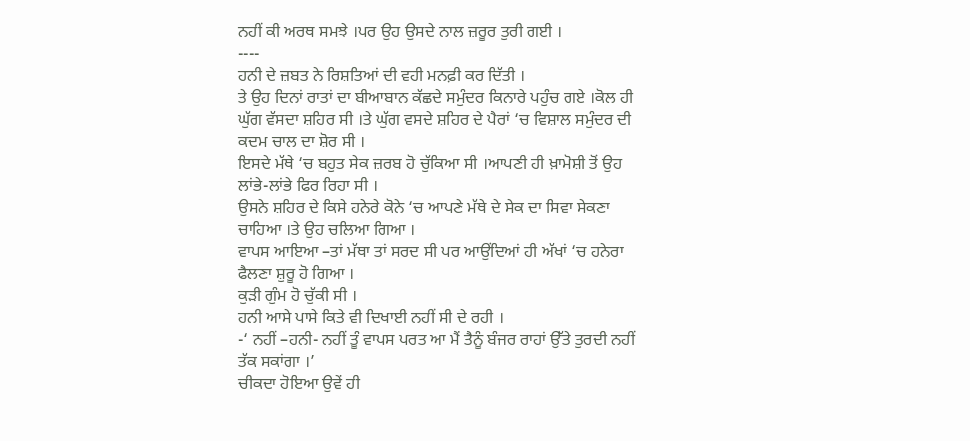ਨਹੀਂ ਕੀ ਅਰਥ ਸਮਝੇ ।ਪਰ ਉਹ ਉਸਦੇ ਨਾਲ ਜ਼ਰੂਰ ਤੁਰੀ ਗਈ ।
----
ਹਨੀ ਦੇ ਜ਼ਬਤ ਨੇ ਰਿਸ਼ਤਿਆਂ ਦੀ ਵਹੀ ਮਨਫ਼ੀ ਕਰ ਦਿੱਤੀ ।
ਤੇ ਉਹ ਦਿਨਾਂ ਰਾਤਾਂ ਦਾ ਬੀਆਬਾਨ ਕੱਛਦੇ ਸਮੁੰਦਰ ਕਿਨਾਰੇ ਪਹੁੰਚ ਗਏ ।ਕੋਲ ਹੀ ਘੁੱਗ ਵੱਸਦਾ ਸ਼ਹਿਰ ਸੀ ।ਤੇ ਘੁੱਗ ਵਸਦੇ ਸ਼ਹਿਰ ਦੇ ਪੈਰਾਂ ‘ਚ ਵਿਸ਼ਾਲ ਸਮੁੰਦਰ ਦੀ ਕਦਮ ਚਾਲ ਦਾ ਸ਼ੋਰ ਸੀ ।
ਇਸਦੇ ਮੱਥੇ ‘ਚ ਬਹੁਤ ਸੇਕ ਜ਼ਰਬ ਹੋ ਚੁੱਕਿਆ ਸੀ ।ਆਪਣੀ ਹੀ ਖ਼ਾਮੋਸ਼ੀ ਤੋਂ ਉਹ ਲਾਂਭੇ-ਲਾਂਭੇ ਫਿਰ ਰਿਹਾ ਸੀ ।
ਉਸਨੇ ਸ਼ਹਿਰ ਦੇ ਕਿਸੇ ਹਨੇਰੇ ਕੋਨੇ ‘ਚ ਆਪਣੇ ਮੱਥੇ ਦੇ ਸੇਕ ਦਾ ਸਿਵਾ ਸੇਕਣਾ ਚਾਹਿਆ ।ਤੇ ਉਹ ਚਲਿਆ ਗਿਆ ।
ਵਾਪਸ ਆਇਆ –ਤਾਂ ਮੱਥਾ ਤਾਂ ਸਰਦ ਸੀ ਪਰ ਆਉਂਦਿਆਂ ਹੀ ਅੱਖਾਂ ‘ਚ ਹਨੇਰਾ ਫੈਲਣਾ ਸ਼ੁਰੂ ਹੋ ਗਿਆ ।
ਕੁੜੀ ਗੁੰਮ ਹੋ ਚੁੱਕੀ ਸੀ ।
ਹਨੀ ਆਸੇ ਪਾਸੇ ਕਿਤੇ ਵੀ ਦਿਖਾਈ ਨਹੀਂ ਸੀ ਦੇ ਰਹੀ ।
-‘ ਨਹੀਂ –ਹਨੀ- ਨਹੀਂ ਤੂੰ ਵਾਪਸ ਪਰਤ ਆ ਮੈਂ ਤੈਨੂੰ ਬੰਜਰ ਰਾਹਾਂ ਉੱਤੇ ਤੁਰਦੀ ਨਹੀਂ ਤੱਕ ਸਕਾਂਗਾ ।’
ਚੀਕਦਾ ਹੋਇਆ ਉਵੇਂ ਹੀ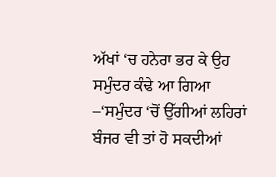ਅੱਖਾਂ ‘ਚ ਹਨੇਰਾ ਭਰ ਕੇ ਉਹ ਸਮੁੰਦਰ ਕੰਢੇ ਆ ਗਿਆ –‘ਸਮੁੰਦਰ ‘ਚੋਂ ਉੱਗੀਆਂ ਲਹਿਰਾਂ ਬੰਜਰ ਵੀ ਤਾਂ ਹੋ ਸਕਦੀਆਂ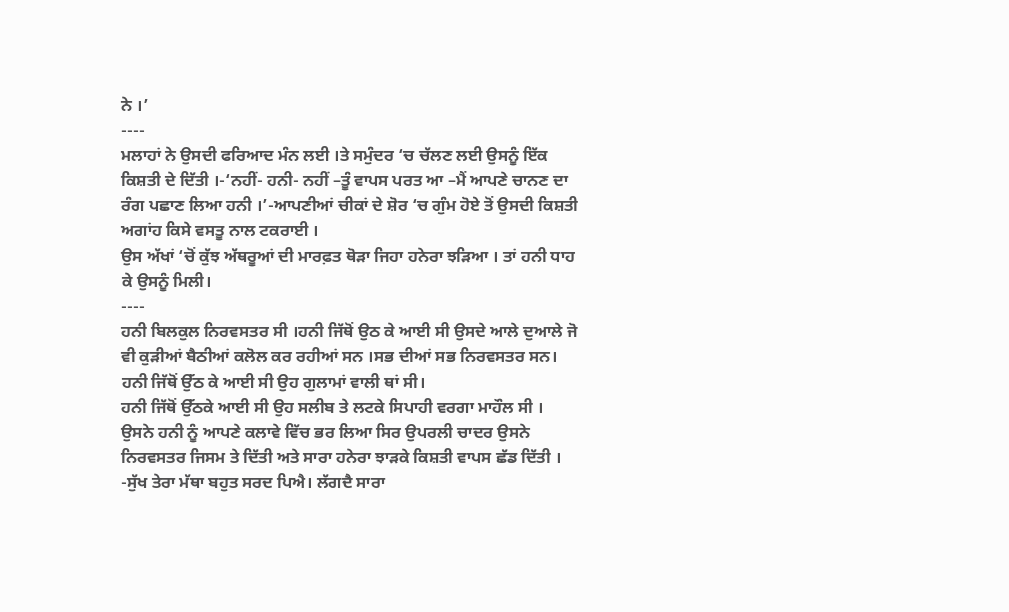ਨੇ ।’
----
ਮਲਾਹਾਂ ਨੇ ਉਸਦੀ ਫਰਿਆਦ ਮੰਨ ਲਈ ।ਤੇ ਸਮੁੰਦਰ ‘ਚ ਚੱਲਣ ਲਈ ਉਸਨੂੰ ਇੱਕ ਕਿਸ਼ਤੀ ਦੇ ਦਿੱਤੀ ।-‘ਨਹੀਂ- ਹਨੀ- ਨਹੀਂ –ਤੂੰ ਵਾਪਸ ਪਰਤ ਆ –ਮੈਂ ਆਪਣੇ ਚਾਨਣ ਦਾ ਰੰਗ ਪਛਾਣ ਲਿਆ ਹਨੀ ।’-ਆਪਣੀਆਂ ਚੀਕਾਂ ਦੇ ਸ਼ੋਰ ‘ਚ ਗੁੰਮ ਹੋਏ ਤੋਂ ਉਸਦੀ ਕਿਸ਼ਤੀ ਅਗਾਂਹ ਕਿਸੇ ਵਸਤੂ ਨਾਲ ਟਕਰਾਈ ।
ਉਸ ਅੱਖਾਂ ‘ਚੋਂ ਕੁੱਝ ਅੱਥਰੂਆਂ ਦੀ ਮਾਰਫ਼ਤ ਥੋੜਾ ਜਿਹਾ ਹਨੇਰਾ ਝੜਿਆ । ਤਾਂ ਹਨੀ ਧਾਹ ਕੇ ਉਸਨੂੰ ਮਿਲੀ।
----
ਹਨੀ ਬਿਲਕੁਲ ਨਿਰਵਸਤਰ ਸੀ ।ਹਨੀ ਜਿੱਥੋਂ ਉਠ ਕੇ ਆਈ ਸੀ ਉਸਦੇ ਆਲੇ ਦੁਆਲੇ ਜੋ ਵੀ ਕੁੜੀਆਂ ਬੈਠੀਆਂ ਕਲੋਲ ਕਰ ਰਹੀਆਂ ਸਨ ।ਸਭ ਦੀਆਂ ਸਭ ਨਿਰਵਸਤਰ ਸਨ।
ਹਨੀ ਜਿੱਥੋਂ ਉੱਠ ਕੇ ਆਈ ਸੀ ਉਹ ਗੁਲਾਮਾਂ ਵਾਲੀ ਥਾਂ ਸੀ।
ਹਨੀ ਜਿੱਥੋਂ ਉੱਠਕੇ ਆਈ ਸੀ ਉਹ ਸਲੀਬ ਤੇ ਲਟਕੇ ਸਿਪਾਹੀ ਵਰਗਾ ਮਾਹੌਲ ਸੀ ।
ਉਸਨੇ ਹਨੀ ਨੂੰ ਆਪਣੇ ਕਲਾਵੇ ਵਿੱਚ ਭਰ ਲਿਆ ਸਿਰ ਉਪਰਲੀ ਚਾਦਰ ਉਸਨੇ ਨਿਰਵਸਤਰ ਜਿਸਮ ਤੇ ਦਿੱਤੀ ਅਤੇ ਸਾਰਾ ਹਨੇਰਾ ਝਾੜਕੇ ਕਿਸ਼ਤੀ ਵਾਪਸ ਛੱਡ ਦਿੱਤੀ ।
-ਸੁੱਖ ਤੇਰਾ ਮੱਥਾ ਬਹੁਤ ਸਰਦ ਪਿਐ। ਲੱਗਦੈ ਸਾਰਾ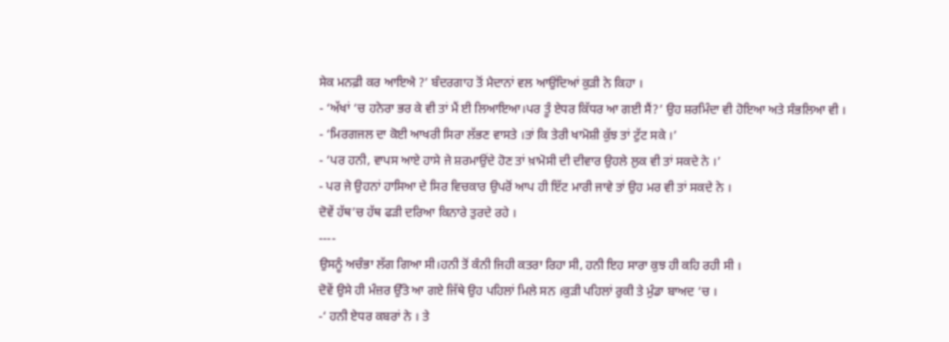ਸੇਕ ਮਨਫ਼ੀ ਕਰ ਆਇਐ ?’ ਬੰਦਰਗਾਹ ਤੋਂ ਮੈਦਾਨਾਂ ਵਲ ਆਉਂਦਿਆਂ ਕੁੜੀ ਨੇ ਕਿਹਾ ।
- ‘ਅੱਖਾਂ ‘ਚ ਹਨੇਰਾ ਭਰ ਕੇ ਵੀ ਤਾਂ ਮੈਂ ਈ ਲਿਆਇਆ।ਪਰ ਤੂੰ ਏਧਰ ਕਿੱਧਰ ਆ ਗਈ ਸੈਂ?’ ਉਹ ਸ਼ਰਮਿੰਦਾ ਵੀ ਹੋਇਆ ਅਤੇ ਸੰਭਲਿਆ ਵੀ ।
- ‘ਮਿਰਗਜਲ ਦਾ ਕੋਈ ਆਖਰੀ ਸਿਰਾ ਲੱਭਣ ਵਾਸਤੇ ।ਤਾਂ ਕਿ ਤੇਰੀ ਖਾਮੋਸ਼ੀ ਕੁੱਝ ਤਾਂ ਟੁੱਟ ਸਕੇ ।’
- ‘ਪਰ ਹਨੀ, ਵਾਪਸ ਆਏ ਹਾਸੇ ਜੇ ਸ਼ਰਮਾਉਂਦੇ ਹੋਣ ਤਾਂ ਖ਼ਾਮੋਸੀ ਦੀ ਦੀਵਾਰ ਉਹਲੇ ਲੁਕ ਵੀ ਤਾਂ ਸਕਦੇ ਨੇ ।’
- ਪਰ ਜੇ ਉਹਨਾਂ ਹਾਸਿਆ ਦੇ ਸਿਰ ਵਿਚਕਾਰ ਉਪਰੋਂ ਆਪ ਹੀ ਇੱਟ ਮਾਰੀ ਜਾਵੇ ਤਾਂ ਉਹ ਮਰ ਵੀ ਤਾਂ ਸਕਦੇ ਨੇ ।
ਦੋਵੇਂ ਹੱਥ’ਚ ਹੱਥ ਫੜੀ ਦਰਿਆ ਕਿਨਾਰੇ ਤੁਰਦੇ ਰਹੇ ।
----
ਉਸਨੂੰ ਅਚੰਭਾ ਲੱਗ ਗਿਆ ਸੀ।ਹਨੀ ਤੋਂ ਕੰਨੀ ਜਿਹੀ ਕਤਰਾ ਰਿਹਾ ਸੀ, ਹਨੀ ਇਹ ਸਾਰਾ ਕੁਝ ਹੀ ਕਹਿ ਰਹੀ ਸੀ ।
ਦੋਵੇਂ ਉਸੇ ਹੀ ਮੰਜ਼ਰ ਉੱਤੇ ਆ ਗਏ ਜਿੱਥੇ ਉਹ ਪਹਿਲਾਂ ਮਿਲੇ ਸਨ ।ਕੁੜੀ ਪਹਿਲਾਂ ਰੁਕੀ ਤੇ ਮੁੰਡਾ ਬਾਅਦ ‘ਚ ।
-‘ ਹਨੀ ਏਧਰ ਕਬਰਾਂ ਨੇ । ਤੇ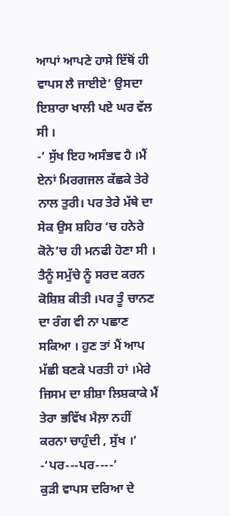ਆਪਾਂ ਆਪਣੇ ਹਾਸੇ ਇੱਥੋਂ ਹੀ ਵਾਪਸ ਲੈ ਜਾਈਏ’ ਉਸਦਾ ਇਸ਼ਾਰਾ ਖਾਲੀ ਪਏ ਘਰ ਵੱਲ ਸੀ ।
-‘ ਸੁੱਖ ਇਹ ਅਸੰਭਵ ਹੈ ।ਮੈਂ ਏਨਾਂ ਮਿਰਗਜਲ ਕੱਛਕੇ ਤੇਰੇ ਨਾਲ ਤੁਰੀ। ਪਰ ਤੇਰੇ ਮੱਥੇ ਦਾ ਸੇਕ ਉਸ ਸ਼ਹਿਰ ‘ਚ ਹਨੇਰੇ ਕੋਨੇ’ਚ ਹੀ ਮਨਫੀ ਹੋਣਾ ਸੀ । ਤੈਨੂੰ ਸਮੁੱਚੇ ਨੂੰ ਸਰਦ ਕਰਨ ਕੋਸ਼ਿਸ਼ ਕੀਤੀ ।ਪਰ ਤੂੰ ਚਾਨਣ ਦਾ ਰੰਗ ਵੀ ਨਾ ਪਛਾਣ ਸਕਿਆ । ਹੁਣ ਤਾਂ ਮੈਂ ਆਪ ਮੱਛੀ ਬਣਕੇ ਪਰਤੀ ਹਾਂ ।ਮੇਰੇ ਜਿਸਮ ਦਾ ਸ਼ੀਸ਼ਾ ਲਿਸ਼ਕਾਕੇ ਮੈਂ ਤੇਰਾ ਭਵਿੱਖ ਮੈਲ਼ਾ ਨਹੀਂ ਕਰਨਾ ਚਾਹੁੰਦੀ , ਸੁੱਖ ।’
-‘ਪਰ---ਪਰ----’
ਕੁੜੀ ਵਾਪਸ ਦਰਿਆ ਦੇ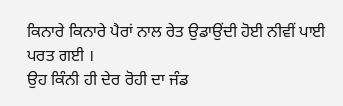ਕਿਨਾਰੇ ਕਿਨਾਰੇ ਪੈਰਾਂ ਨਾਲ ਰੇਤ ਉਡਾਉਂਦੀ ਹੋਈ ਨੀਵੀਂ ਪਾਈ ਪਰਤ ਗਈ ।
ਉਹ ਕਿੰਨੀ ਹੀ ਦੇਰ ਰੋਹੀ ਦਾ ਜੰਡ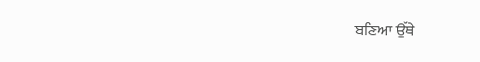ਬਣਿਆ ਉੱਥੇ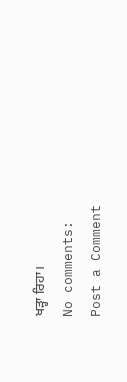ਖੜ੍ਹਾ ਰਿਹਾ।
No comments:
Post a Comment